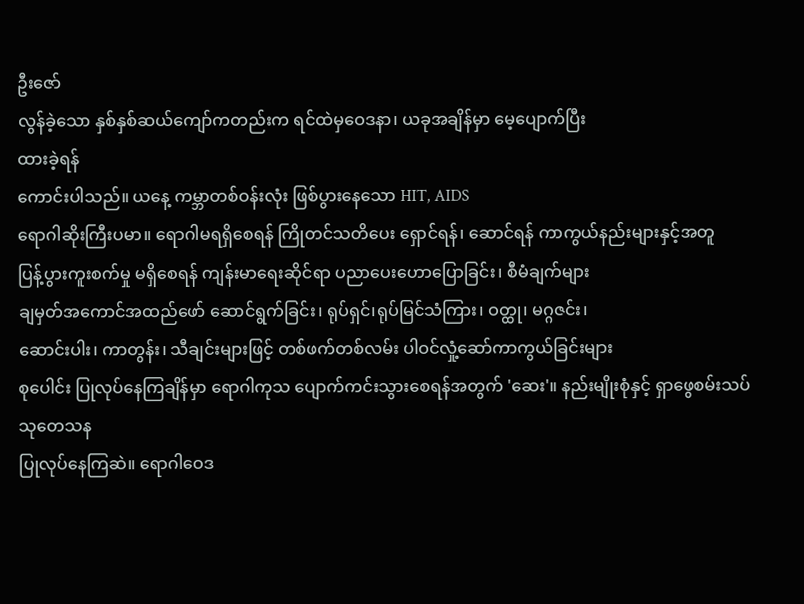ဦးဇော်
လွန်ခဲ့သော နှစ်နှစ်ဆယ်ကျော်ကတည်းက ရင်ထဲမှဝေဒနာ၊ ယခုအချိန်မှာ မေ့ပျောက်ပြီး
ထားခဲ့ရန်
ကောင်းပါသည်။ ယနေ့ ကမ္ဘာတစ်ဝန်းလုံး ဖြစ်ပွားနေသော HIT, AIDS
ရောဂါဆိုးကြီးပမာ။ ရောဂါမရရှိစေရန် ကြိုတင်သတိပေး ရှောင်ရန်၊ ဆောင်ရန် ကာကွယ်နည်းများနှင့်အတူ
ပြန့်ပွားကူးစက်မှု မရှိစေရန် ကျန်းမာရေးဆိုင်ရာ ပညာပေးဟောပြောခြင်း၊ စီမံချက်များ
ချမှတ်အကောင်အထည်ဖော် ဆောင်ရွက်ခြင်း၊ ရုပ်ရှင်၊ရုပ်မြင်သံကြား၊ ဝတ္ထု၊ မဂ္ဂဇင်း၊
ဆောင်းပါး၊ ကာတွန်း၊ သီချင်းများဖြင့် တစ်ဖက်တစ်လမ်း ပါဝင်လှုံ့ဆော်ကာကွယ်ခြင်းများ
စုပေါင်း ပြုလုပ်နေကြချိန်မှာ ရောဂါကုသ ပျောက်ကင်းသွားစေရန်အတွက် 'ဆေး'။ နည်းမျိုးစုံနှင့် ရှာဖွေစမ်းသပ် သုတေသန
ပြုလုပ်နေကြဆဲ။ ရောဂါဝေဒ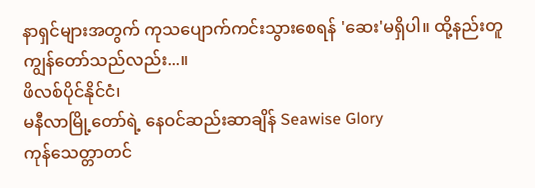နာရှင်များအတွက် ကုသပျောက်ကင်းသွားစေရန် 'ဆေး'မရှိပါ။ ထို့နည်းတူ ကျွန်တော်သည်လည်း...။
ဖိလစ်ပိုင်နိုင်ငံ၊
မနီလာမြို့တော်ရဲ့ နေဝင်ဆည်းဆာချိန် Seawise Glory
ကုန်သေတ္တာတင်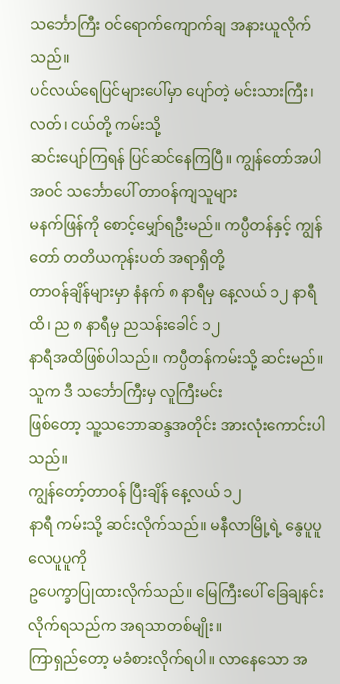သင်္ဘောကြီး ဝင်ရောက်ကျောက်ချ အနားယူလိုက်သည်။
ပင်လယ်ရေပြင်များပေါ်မှာ ပျော်တဲ့ မင်းသားကြီး၊ လတ်၊ ငယ်တို့ ကမ်းသို့
ဆင်းပျော်ကြရန် ပြင်ဆင်နေကြပြီ။ ကျွန်တော်အပါအဝင် သင်္ဘောပေါ် တာဝန်ကျသူများ
မနက်ဖြန်ကို စောင့်မျှော်ရဦးမည်။ ကပ္ပီတန်နှင့် ကျွန်တော် တတိယကုန်းပတ် အရာရှိတို့
တာဝန်ချိန်များမှာ နံနက် ၈ နာရီမှ နေ့လယ် ၁၂ နာရီထိ၊ ည ၈ နာရီမှ ညသန်းခေါင် ၁၂
နာရီအထိဖြစ်ပါသည်။ ကပ္ပီတန်ကမ်းသို့ ဆင်းမည်။ သူက ဒီ သင်္ဘောကြီးမှ လူကြီးမင်း
ဖြစ်တော့ သူ့သဘောဆန္ဒအတိုင်း အားလုံးကောင်းပါသည်။
ကျွန်တော့်တာဝန် ပြီးချိန် နေ့လယ် ၁၂
နာရီ ကမ်းသို့ ဆင်းလိုက်သည်။ မနီလာမြို့ရဲ့ နွေပူပူ လေပူပူကို
ဥပေက္ခာပြုထားလိုက်သည်။ မြေကြီးပေါ် ခြေချနင်းလိုက်ရသည်က အရသာတစ်မျိုး။
ကြာရှည်တော့ မခံစားလိုက်ရပါ။ လာနေသော အ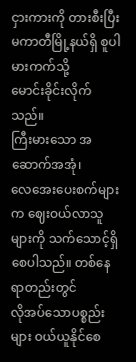ငှားကားကို တားစီးပြီး မကာတီမြို့နယ်ရှိ စူပါမားကက်သို့
မောင်းခိုင်းလိုက်သည်။
ကြီးမားသော အဆောက်အအုံ၊
လေအေးပေးစက်များက ဈေးဝယ်လာသူများကို သက်သောင့်ရှိစေပါသည်။ တစ်နေရာတည်းတွင်
လိုအပ်သောပစ္စည်းများ ဝယ်ယူနိုင်စေ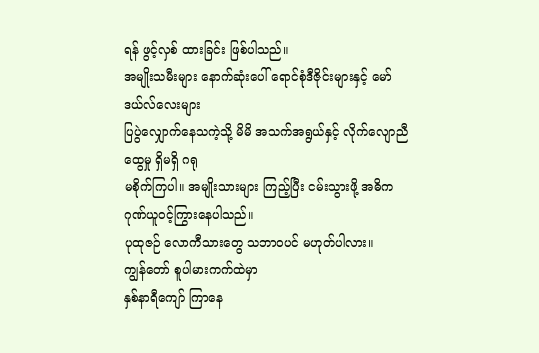ရန် ဖွင့်လှစ် ထားခြင်း ဖြစ်ပါသည်။
အမျိုးသမီးများ နောက်ဆုံးပေါ် ရောင်စုံဒီဇိုင်းများနှင့် မော်ဒယ်လ်လေးများ
ပြပွဲလျှောက်နေသကဲ့သို့ မိမိ အသက်အရွယ်နှင့် လိုက်လျောညီထွေမှု ရှိမရှိ ဂရု
မစိုက်ကြပါ။ အမျိုးသားများ ကြည့်ပြီး ငမ်းသွားဖို့ အဓိက ဂုဏ်ယူဝင့်ကြွားနေပါသည်။
ပုထုဇဉ် လောကီသားတွေ သဘာဝပင် မဟုတ်ပါလား။
ကျွန်တော် စူပါမားကက်ထဲမှာ
နှစ်နာရီကျော် ကြာနေ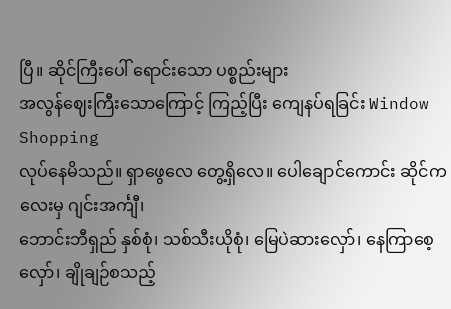ပြီ။ ဆိုင်ကြီးပေါ် ရောင်းသော ပစ္စည်းများ
အလွန်ဈေးကြီးသောကြောင့် ကြည့်ပြီး ကျေနပ်ရခြင်း Window Shopping
လုပ်နေမိသည်။ ရှာဖွေလေ တွေ့ရှိလေ။ ပေါချောင်ကောင်း ဆိုင်ကလေးမှ ဂျင်းအင်္ကျီ၊
ဘောင်းဘီရှည် နှစ်စုံ၊ သစ်သီးယိုစုံ၊ မြေပဲဆားလှော်၊ နေကြာစေ့လှော်၊ ချိုချဉ်စသည့်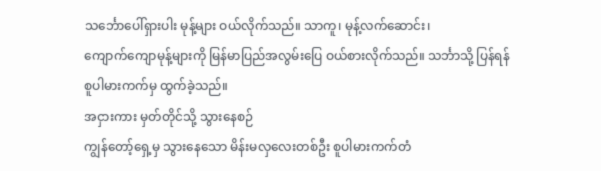သင်္ဘောပေါ်ရှားပါး မုန့်များ ဝယ်လိုက်သည်။ သာကူ၊ မုန့်လက်ဆောင်း၊
ကျောက်ကျောမုန့်များကို မြန်မာပြည်အလွမ်းပြေ ဝယ်စားလိုက်သည်။ သင်္ဘာသို့ ပြန်ရန်
စူပါမားကက်မှ ထွက်ခဲ့သည်။
အငှားကား မှတ်တိုင်သို့ သွားနေစဉ်
ကျွန်တော့်ရှေ့မှ သွားနေသော မိန်းမလှလေးတစ်ဦး စူပါမားကက်တံ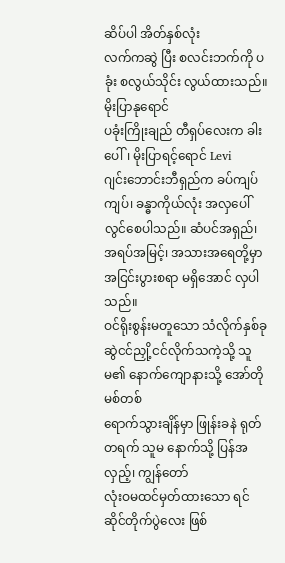ဆိပ်ပါ အိတ်နှစ်လုံး
လက်ကဆွဲ ပြီး စလင်းဘက်ကို ပခုံး စလွယ်သိုင်း လွယ်ထားသည်။ မိုးပြာနုရောင်
ပခုံးကြိုးချည် တီရှပ်လေးက ခါးပေါ်၊ မိုးပြာရင့်ရောင် Levi
ဂျင်းဘောင်းဘီရှည်က ခပ်ကျပ်ကျပ်၊ ခန္ဓာကိုယ်လုံး အလှပေါ်လွင်စေပါသည်။ ဆံပင်အရှည်၊
အရပ်အမြင့်၊ အသားအရေတို့မှာ အငြင်းပွားစရာ မရှိအောင် လှပါသည်။
ဝင်ရိုးစွန်းမတူသော သံလိုက်နှစ်ခု
ဆွဲငင်ညှို့ငင်လိုက်သကဲ့သို့ သူမ၏ နောက်ကျောနားသို့ အော်တိုမစ်တစ်
ရောက်သွားချိန်မှာ ဖြုန်းခနဲ ရုတ်တရက် သူမ နောက်သို့ ပြန်အလှည့်၊ ကျွန်တော်
လုံးဝမထင်မှတ်ထားသော ရင်ဆိုင်တိုက်ပွဲလေး ဖြစ်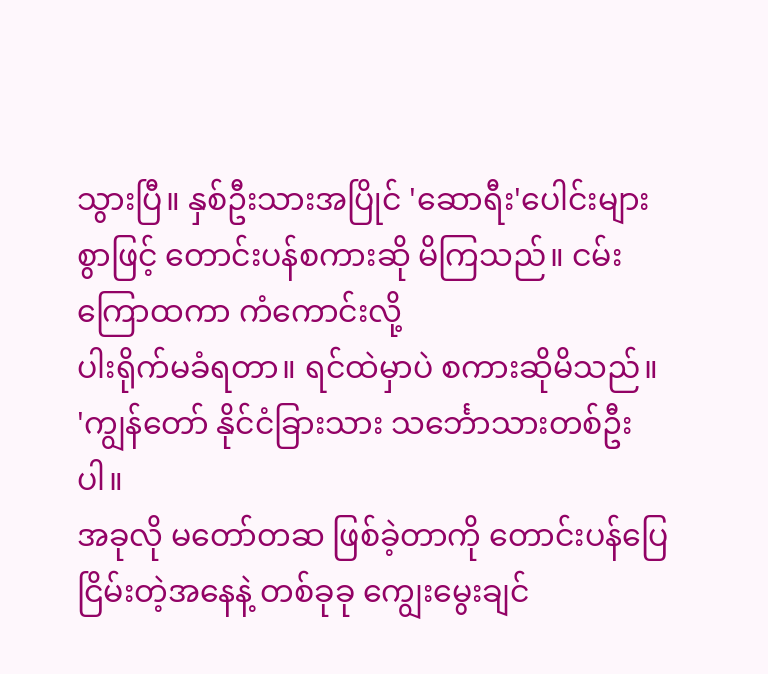သွားပြီ။ နှစ်ဦးသားအပြိုင် 'ဆောရီး'ပေါင်းများ စွာဖြင့် တောင်းပန်စကားဆို မိကြသည်။ ငမ်းကြောထကာ ကံကောင်းလို့
ပါးရိုက်မခံရတာ။ ရင်ထဲမှာပဲ စကားဆိုမိသည်။
'ကျွန်တော် နိုင်ငံခြားသား သင်္ဘောသားတစ်ဦးပါ။
အခုလို မတော်တဆ ဖြစ်ခဲ့တာကို တောင်းပန်ပြေငြိမ်းတဲ့အနေနဲ့ တစ်ခုခု ကျွေးမွေးချင်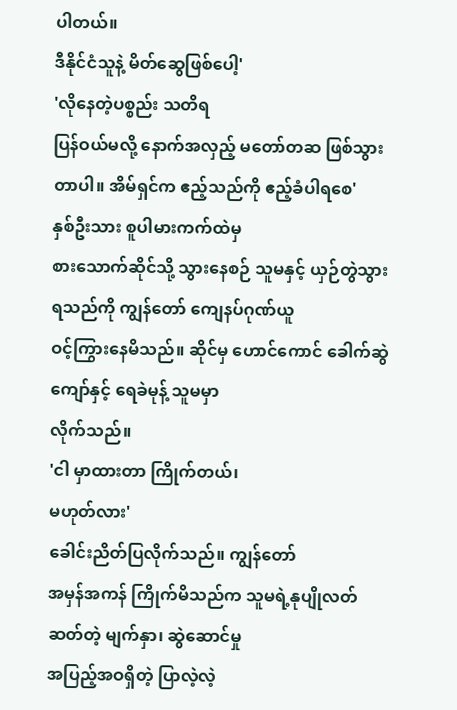ပါတယ်။
ဒီနိုင်ငံသူနဲ့ မိတ်ဆွေဖြစ်ပေါ့'
'လိုနေတဲ့ပစ္စည်း သတိရ
ပြန်ဝယ်မလို့ နောက်အလှည့် မတော်တဆ ဖြစ်သွားတာပါ။ အိမ်ရှင်က ဧည့်သည်ကို ဧည့်ခံပါရစေ'
နှစ်ဦးသား စူပါမားကက်ထဲမှ
စားသောက်ဆိုင်သို့ သွားနေစဉ် သူမနှင့် ယှဉ်တွဲသွားရသည်ကို ကျွန်တော် ကျေနပ်ဂုဏ်ယူ
ဝင့်ကြွားနေမိသည်။ ဆိုင်မှ ဟောင်ကောင် ခေါက်ဆွဲကျော်နှင့် ရေခဲမုန့် သူမမှာ
လိုက်သည်။
'ငါ မှာထားတာ ကြိုက်တယ်၊
မဟုတ်လား'
ခေါင်းညိတ်ပြလိုက်သည်။ ကျွန်တော်
အမှန်အကန် ကြိုက်မိသည်က သူမရဲ့နုပျိုလတ်ဆတ်တဲ့ မျက်နှာ၊ ဆွဲဆောင်မှု
အပြည့်အဝရှိတဲ့ ပြာလဲ့လဲ့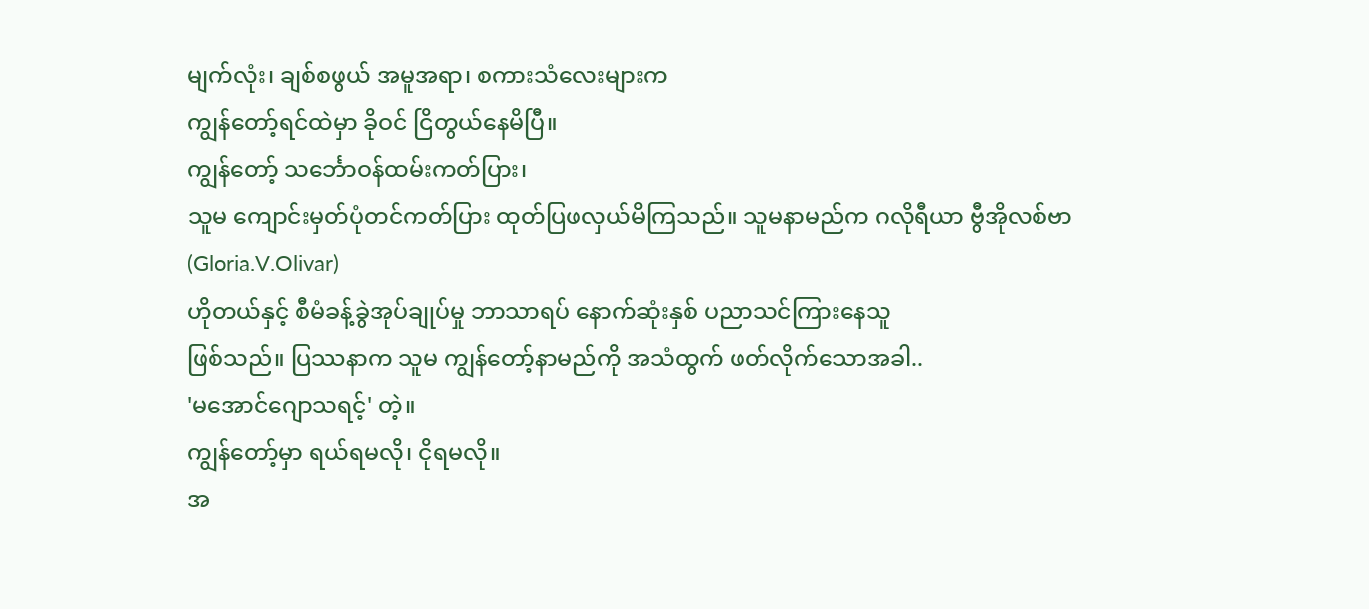မျက်လုံး၊ ချစ်စဖွယ် အမူအရာ၊ စကားသံလေးများက
ကျွန်တော့်ရင်ထဲမှာ ခိုဝင် ငြိတွယ်နေမိပြီ။
ကျွန်တော့် သင်္ဘောဝန်ထမ်းကတ်ပြား၊
သူမ ကျောင်းမှတ်ပုံတင်ကတ်ပြား ထုတ်ပြဖလှယ်မိကြသည်။ သူမနာမည်က ဂလိုရီယာ ဗွီအိုလစ်ဗာ
(Gloria.V.Olivar)
ဟိုတယ်နှင့် စီမံခန့်ခွဲအုပ်ချုပ်မှု ဘာသာရပ် နောက်ဆုံးနှစ် ပညာသင်ကြားနေသူ
ဖြစ်သည်။ ပြဿနာက သူမ ကျွန်တော့်နာမည်ကို အသံထွက် ဖတ်လိုက်သောအခါ..
'မအောင်ဂျောသရင့်' တဲ့။
ကျွန်တော့်မှာ ရယ်ရမလို၊ ငိုရမလို။
အ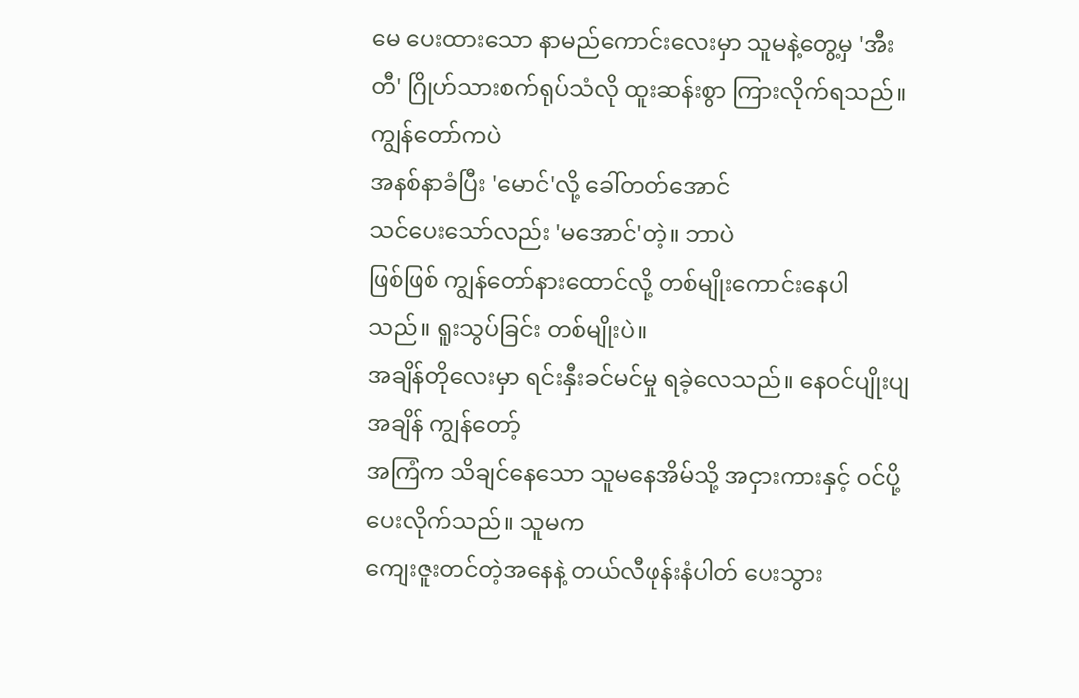မေ ပေးထားသော နာမည်ကောင်းလေးမှာ သူမနဲ့တွေ့မှ 'အီးတီ' ဂြိုဟ်သားစက်ရုပ်သံလို ထူးဆန်းစွာ ကြားလိုက်ရသည်။ ကျွန်တော်ကပဲ
အနစ်နာခံပြီး 'မောင်'လို့ ခေါ်တတ်အောင်
သင်ပေးသော်လည်း 'မအောင်'တဲ့။ ဘာပဲ
ဖြစ်ဖြစ် ကျွန်တော်နားထောင်လို့ တစ်မျိုးကောင်းနေပါသည်။ ရူးသွပ်ခြင်း တစ်မျိုးပဲ။
အချိန်တိုလေးမှာ ရင်းနှီးခင်မင်မှု ရခဲ့လေသည်။ နေဝင်ပျိုးပျအချိန် ကျွန်တော့်
အကြံက သိချင်နေသော သူမနေအိမ်သို့ အငှားကားနှင့် ဝင်ပို့ပေးလိုက်သည်။ သူမက
ကျေးဇူးတင်တဲ့အနေနဲ့ တယ်လီဖုန်းနံပါတ် ပေးသွား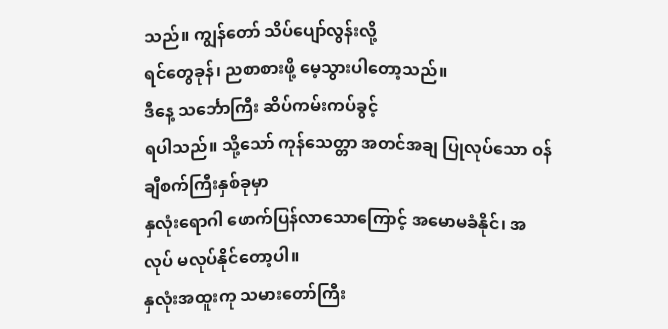သည်။ ကျွန်တော် သိပ်ပျော်လွန်းလို့
ရင်တွေခုန်၊ ညစာစားဖို့ မေ့သွားပါတော့သည်။
ဒီနေ့ သင်္ဘောကြီး ဆိပ်ကမ်းကပ်ခွင့်
ရပါသည်။ သို့သော် ကုန်သေတ္တာ အတင်အချ ပြုလုပ်သော ဝန်ချီစက်ကြီးနှစ်ခုမှာ
နှလုံးရောဂါ ဖောက်ပြန်လာသောကြောင့် အမောမခံနိုင်၊ အလုပ် မလုပ်နိုင်တော့ပါ။
နှလုံးအထူးကု သမားတော်ကြီး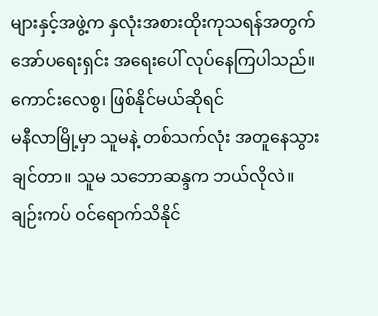များနှင့်အဖွဲ့က နှလုံးအစားထိုးကုသရန်အတွက်
အော်ပရေးရှင်း အရေးပေါ် လုပ်နေကြပါသည်။ ကောင်းလေစွ၊ ဖြစ်နိုင်မယ်ဆိုရင်
မနီလာမြို့မှာ သူမနဲ့ တစ်သက်လုံး အတူနေသွားချင်တာ။ သူမ သဘောဆန္ဒက ဘယ်လိုလဲ။
ချဉ်းကပ် ဝင်ရောက်သိနိုင်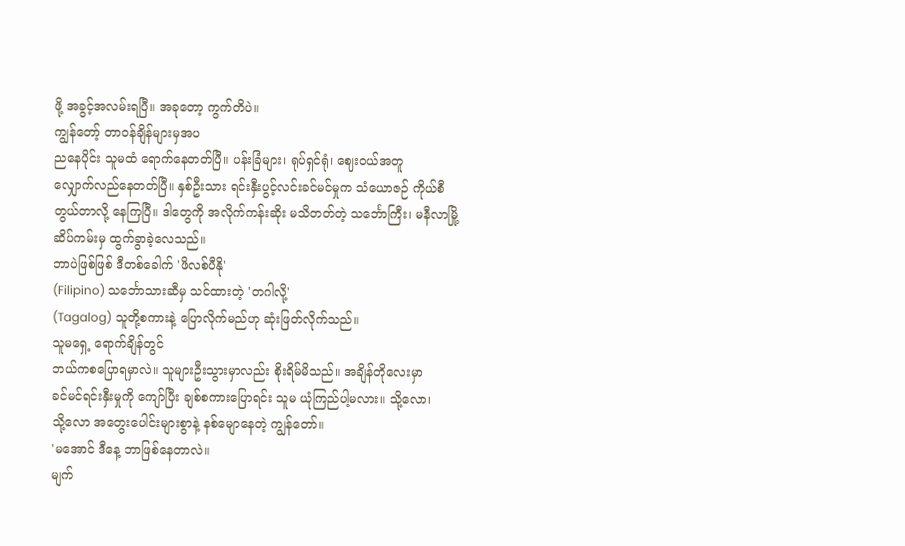ဖို့ အခွင့်အလမ်းရပြီ။ အခုတော့ ကွက်တိပဲ။
ကျွန်တော့် တာဝန်ချိန်များမှအပ
ညနေပိုင်း သူမထံ ရောက်နေတတ်ပြီ။ ပန်းခြံများ၊ ရုပ်ရှင်ရုံ၊ ဈေးဝယ်အတူ
လျှောက်လည်နေတတ်ပြီ။ နှစ်ဦးသား ရင်းနှီးပွင့်လင်းခင်မင်မှုက သံယောဇဉ် ကိုယ်စီ
တွယ်တာလို့ နေကြပြီ။ ဒါတွေကို အလိုက်ကန်းဆိုး မသိတတ်တဲ့ သင်္ဘောကြီး၊ မနီလာမြို့
ဆိပ်ကမ်းမှ ထွက်ခွာခဲ့လေသည်။
ဘာပဲဖြစ်ဖြစ် ဒီတစ်ခေါက် 'ဖိလစ်ပီနို'
(Filipino) သင်္ဘောသားဆီမှ သင်ထားတဲ့ 'တဂါလို့'
(Tagalog) သူတို့စကားနဲ့ ပြောလိုက်မည်ဟု ဆုံးဖြတ်လိုက်သည်။
သူမရှေ့ ရောက်ချိန်တွင်
ဘယ်ကစပြောရမှာလဲ။ သူများဦးသွားမှာလည်း စိုးရိမ်မိသည်။ အချိန်တိုလေးမှာ
ခင်မင်ရင်းနှီးမှုကို ကျော်ပြီး ချစ်စကားပြောရင်း သူမ ယုံကြည်ပါ့မလား။ သို့လော၊
သို့လော အတွေးပေါင်းများစွာနဲ့ နစ်မျောနေတဲ့ ကျွန်တော်။
'မအောင် ဒီနေ့ ဘာဖြစ်နေတာလဲ။
မျက်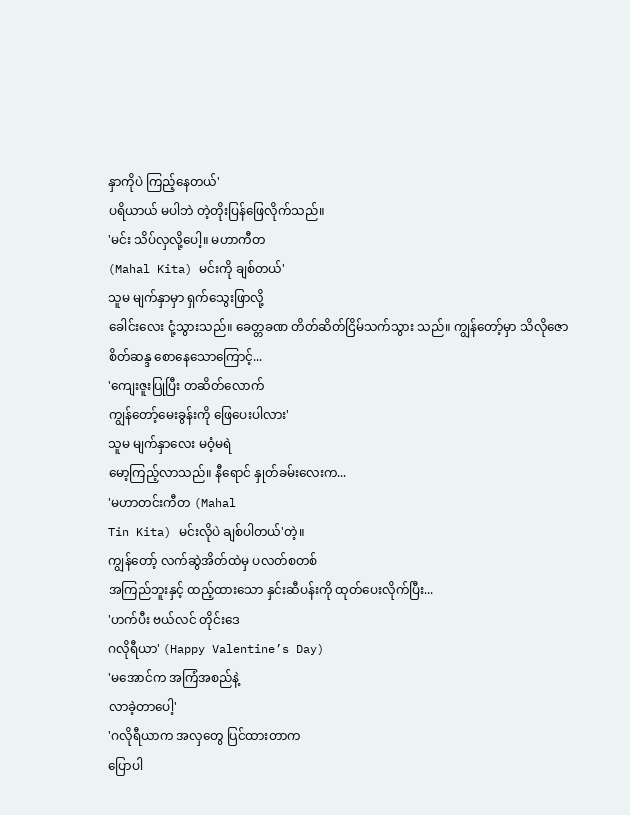နှာကိုပဲ ကြည့်နေတယ်'
ပရိယာယ် မပါဘဲ တဲ့တိုးပြန်ဖြေလိုက်သည်။
'မင်း သိပ်လှလို့ပေါ့။ မဟာကီတ
(Mahal Kita) မင်းကို ချစ်တယ်'
သူမ မျက်နှာမှာ ရှက်သွေးဖြာလို့
ခေါင်းလေး ငုံ့သွားသည်။ ခေတ္တခဏ တိတ်ဆိတ်ငြိမ်သက်သွား သည်။ ကျွန်တော့်မှာ သိလိုဇော
စိတ်ဆန္ဒ စောနေသောကြောင့်...
'ကျေးဇူးပြုပြီး တဆိတ်လောက်
ကျွန်တော့်မေးခွန်းကို ဖြေပေးပါလား'
သူမ မျက်နှာလေး မဝံ့မရဲ
မော့ကြည့်လာသည်။ နီရောင် နှုတ်ခမ်းလေးက...
'မဟာတင်းကီတ (Mahal
Tin Kita) မင်းလိုပဲ ချစ်ပါတယ်'တဲ့။
ကျွန်တော့် လက်ဆွဲအိတ်ထဲမှ ပလတ်စတစ်
အကြည်ဘူးနှင့် ထည့်ထားသော နှင်းဆီပန်းကို ထုတ်ပေးလိုက်ပြီး...
'ဟက်ပီး ဗယ်လင် တိုင်းဒေ
ဂလိုရီယာ' (Happy Valentine’s Day)
'မအောင်က အကြံအစည်နဲ့
လာခဲ့တာပေါ့'
'ဂလိုရီယာက အလှတွေ ပြင်ထားတာက
ပြောပါ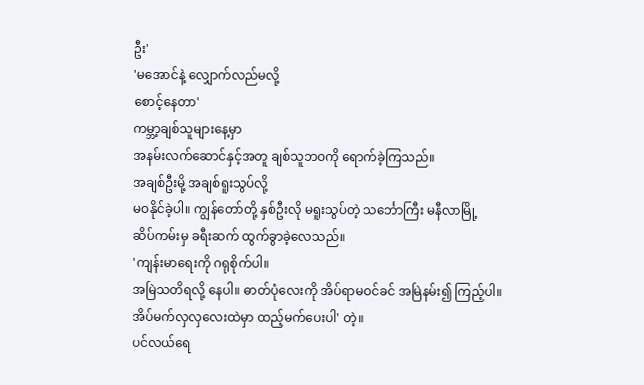ဦး'
'မအောင်နဲ့ လျှောက်လည်မလို့
စောင့်နေတာ'
ကမ္ဘာ့ချစ်သူများနေ့မှာ
အနမ်းလက်ဆောင်နှင့်အတူ ချစ်သူဘဝကို ရောက်ခဲ့ကြသည်။
အချစ်ဦးမို့ အချစ်ရူးသွပ်လို့
မဝနိုင်ခဲ့ပါ။ ကျွန်တော်တို့ နှစ်ဦးလို မရူးသွပ်တဲ့ သင်္ဘောကြီး မနီလာမြို့
ဆိပ်ကမ်းမှ ခရီးဆက် ထွက်ခွာခဲ့လေသည်။
'ကျန်းမာရေးကို ဂရုစိုက်ပါ။
အမြဲသတိရလို့ နေပါ။ ဓာတ်ပုံလေးကို အိပ်ရာမဝင်ခင် အမြဲနမ်း၍ ကြည့်ပါ။
အိပ်မက်လှလှလေးထဲမှာ ထည့်မက်ပေးပါ' တဲ့။
ပင်လယ်ရေ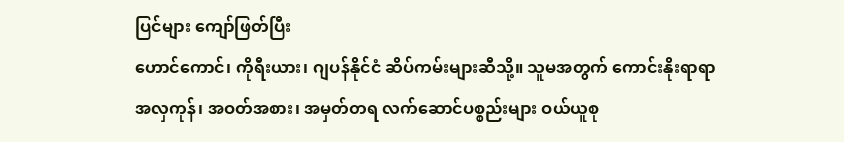ပြင်များ ကျော်ဖြတ်ပြီး
ဟောင်ကောင်၊ ကိုရီးယား၊ ဂျပန်နိုင်ငံ ဆိပ်ကမ်းများဆီသို့။ သူမအတွက် ကောင်းနိုးရာရာ
အလှကုန်၊ အဝတ်အစား၊ အမှတ်တရ လက်ဆောင်ပစ္စည်းများ ဝယ်ယူစု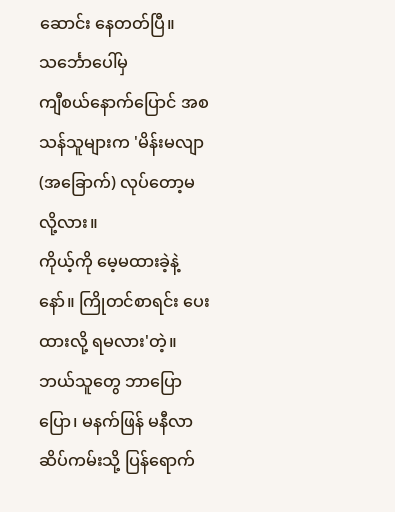ဆောင်း နေတတ်ပြီ။ သင်္ဘောပေါ်မှ
ကျီစယ်နောက်ပြောင် အစသန်သူများက 'မိန်းမလျာ (အခြောက်) လုပ်တော့မလို့လား။
ကိုယ့်ကို မေ့မထားခဲ့နဲ့နော်။ ကြိုတင်စာရင်း ပေးထားလို့ ရမလား'တဲ့။ ဘယ်သူတွေ ဘာပြောပြော၊ မနက်ဖြန် မနီလာဆိပ်ကမ်းသို့ ပြန်ရောက်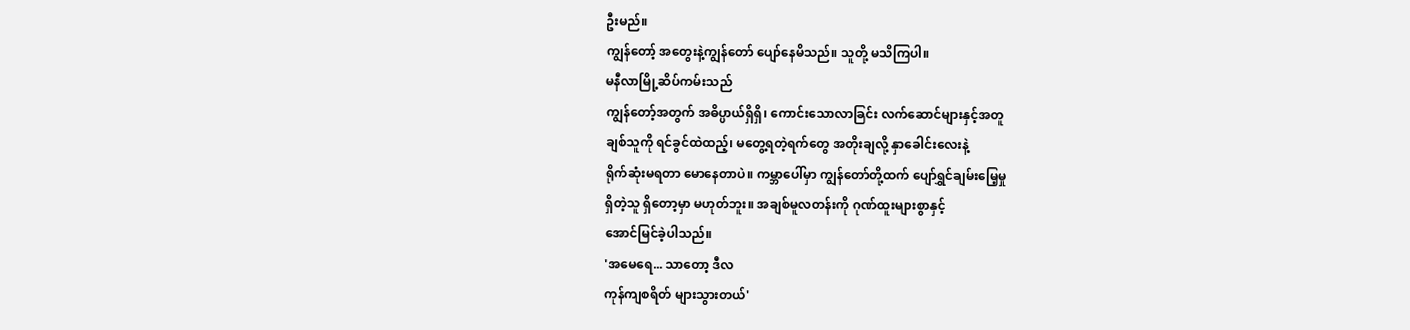ဦးမည်။
ကျွန်တော့် အတွေးနဲ့ကျွန်တော် ပျော်နေမိသည်။ သူတို့ မသိကြပါ။
မနီလာမြို့ဆိပ်ကမ်းသည်
ကျွန်တော့်အတွက် အဓိပ္ပာယ်ရှိရှိ၊ ကောင်းသောလာခြင်း လက်ဆောင်များနှင့်အတူ
ချစ်သူကို ရင်ခွင်ထဲထည့်၊ မတွေ့ရတဲ့ရက်တွေ အတိုးချလို့ နှာခေါင်းလေးနဲ့
ရိုက်ဆုံးမရတာ မောနေတာပဲ။ ကမ္ဘာပေါ်မှာ ကျွန်တော်တို့ထက် ပျော်ရွှင်ချမ်းမြေ့မှု
ရှိတဲ့သူ ရှိတော့မှာ မဟုတ်ဘူး။ အချစ်မူလတန်းကို ဂုဏ်ထူးများစွာနှင့်
အောင်မြင်ခဲ့ပါသည်။
'အမေရေ... သာတော့ ဒီလ
ကုန်ကျစရိတ် များသွားတယ်'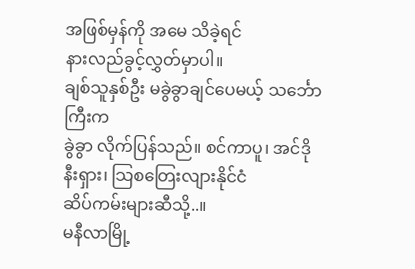အဖြစ်မှန်ကို အမေ သိခဲ့ရင်
နားလည်ခွင့်လွှတ်မှာပါ။
ချစ်သူနှစ်ဦး မခွဲခွာချင်ပေမယ့် သင်္ဘောကြီးက
ခွဲခွာ လိုက်ပြန်သည်။ စင်ကာပူ၊ အင်ဒိုနီးရှား၊ သြစတြေးလျားနိုင်ငံ
ဆိပ်ကမ်းများဆီသို့..။
မနီလာမြို့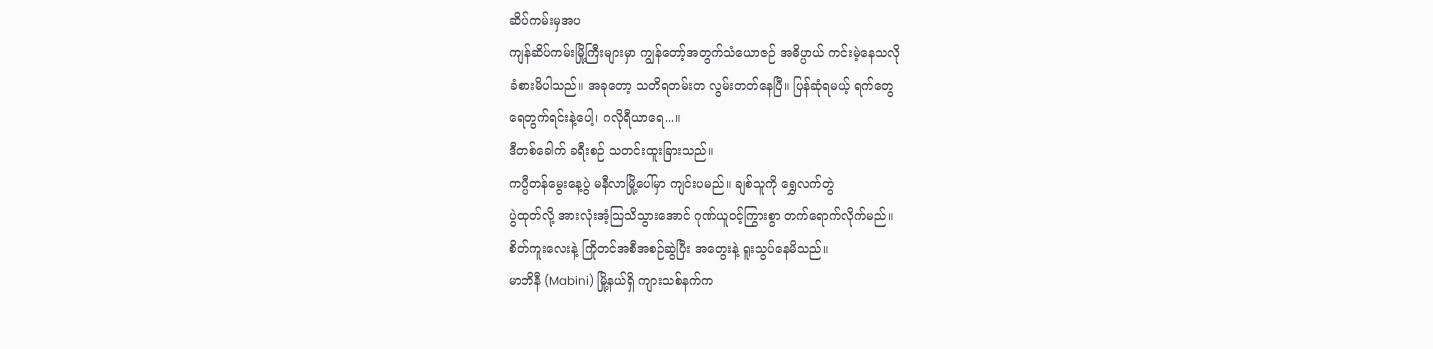ဆိပ်ကမ်းမှအပ
ကျန်ဆိပ်ကမ်းမြို့ကြီးများမှာ ကျွန်တော့်အတွက်သံယောဇဉ် အဓိပ္ပာယ် ကင်းမဲ့နေသလို
ခံစားမိပါသည်။ အခုတော့ သတိရတမ်းတ လွမ်းတတ်နေပြီ။ ပြန်ဆုံရမယ့် ရက်တွေ
ရေတွက်ရင်းနဲ့ပေါ့၊ ဂလိုရီယာရေ...။
ဒီတစ်ခေါက် ခရီးစဉ် သတင်းထူးခြားသည်။
ကပ္ပီတန်မွေးနေ့ပွဲ မနီလာမြို့ပေါ်မှာ ကျင်းပမည်။ ချစ်သူကို ရွှေလက်တွဲ
ပွဲထုတ်လို့ အားလုံးအံ့သြသိသွားအောင် ဂုဏ်ယူဝင့်ကြွားစွာ တက်ရောက်လိုက်မည်။
စိတ်ကူးလေးနဲ့ ကြိုတင်အစီအစဉ်ဆွဲပြီး အတွေးနဲ့ ရူးသွပ်နေမိသည်။
မာဘိနီ (Mabini) မြို့နယ်ရှိ ကျားသစ်နက်က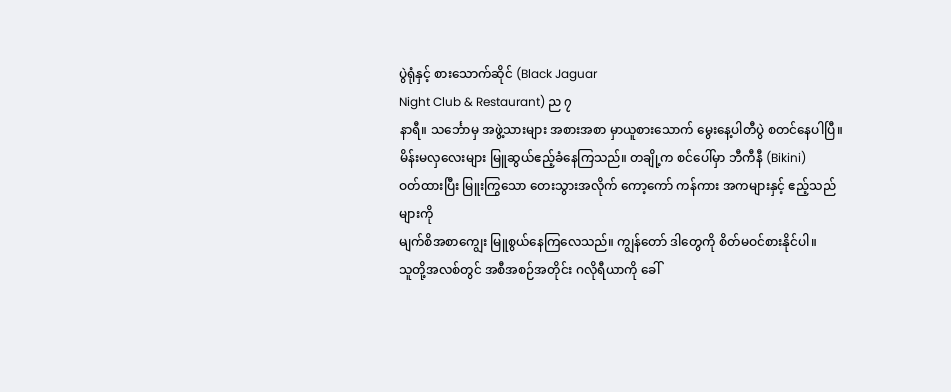ပွဲရုံနှင့် စားသောက်ဆိုင် (Black Jaguar
Night Club & Restaurant) ည ၇
နာရီ။ သင်္ဘောမှ အဖွဲ့သားများ အစားအစာ မှာယူစားသောက် မွေးနေ့ပါတီပွဲ စတင်နေပါပြီ။
မိန်းမလှလေးများ မြူဆွယ်ဧည့်ခံနေကြသည်။ တချို့က စင်ပေါ်မှာ ဘီကီနီ (Bikini)
ဝတ်ထားပြီး မြူးကြွသော တေးသွားအလိုက် ကော့ကော် ကန်ကား အကများနှင့် ဧည့်သည်များကို
မျက်စိအစာကျွေး မြူစွယ်နေကြလေသည်။ ကျွန်တော် ဒါတွေကို စိတ်မဝင်စားနိုင်ပါ။
သူတို့အလစ်တွင် အစီအစဉ်အတိုင်း ဂလိုရီယာကို ခေါ်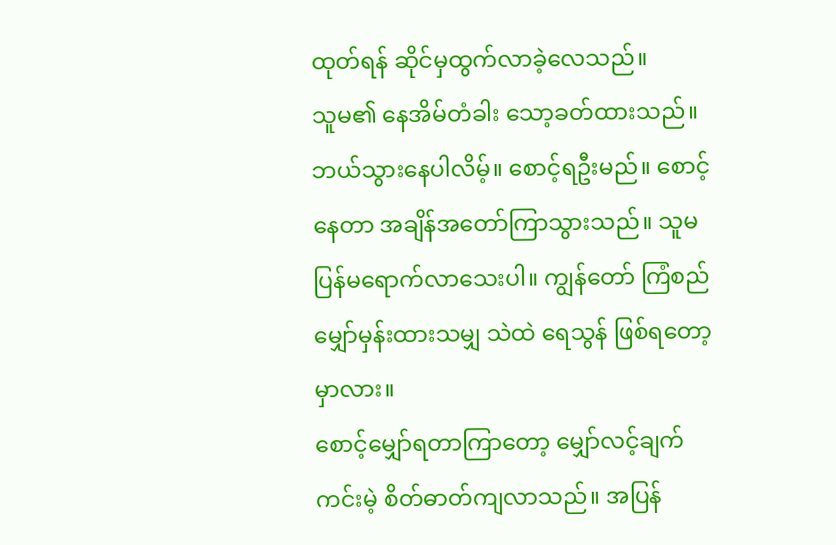ထုတ်ရန် ဆိုင်မှထွက်လာခဲ့လေသည်။
သူမ၏ နေအိမ်တံခါး သော့ခတ်ထားသည်။
ဘယ်သွားနေပါလိမ့်။ စောင့်ရဦးမည်။ စောင့်နေတာ အချိန်အတော်ကြာသွားသည်။ သူမ
ပြန်မရောက်လာသေးပါ။ ကျွန်တော် ကြံစည် မျှော်မှန်းထားသမျှ သဲထဲ ရေသွန် ဖြစ်ရတော့မှာလား။
စောင့်မျှော်ရတာကြာတော့ မျှော်လင့်ချက် ကင်းမဲ့ စိတ်ဓာတ်ကျလာသည်။ အပြန်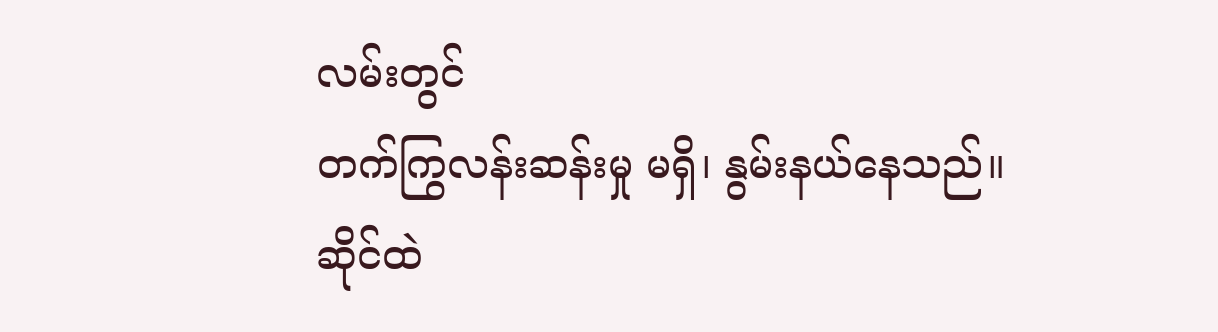လမ်းတွင်
တက်ကြွလန်းဆန်းမှု မရှိ၊ နွမ်းနယ်နေသည်။
ဆိုင်ထဲ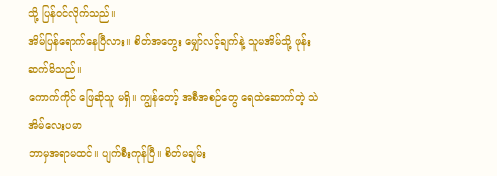သို့ ပြန်ဝင်လိုက်သည်။
အိမ်ပြန်ရောက်နေပြီလား။ စိတ်အတွေး မျှော်လင့်ချက်နဲ့ သူမအိမ်သို့ ဖုန်းဆက်မိသည်။
ကောက်ကိုင် ဖြေဆိုသူ မရှိ။ ကျွန်တော့် အစီအစဉ်တွေ ရေထဲဆောက်တဲ့ သဲအိမ်လေးပမာ
ဘာမှအရာမထင်။ ပျက်စီးကုန်ပြီ။ စိတ်မချမ်း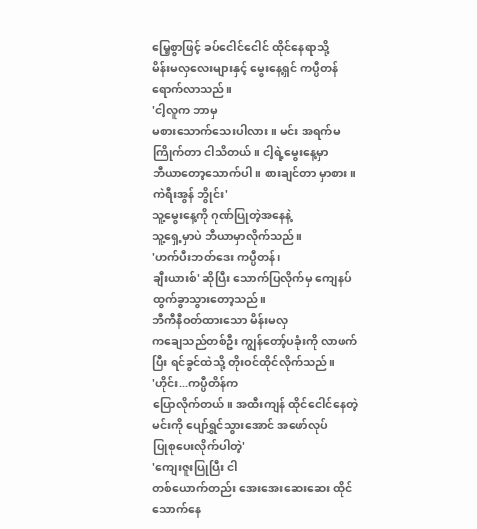မြေ့စွာဖြင့် ခပ်ငေါင်ငေါင် ထိုင်နေရာသို့
မိန်းမလှလေးများနှင့် မွေးနေ့ရှင် ကပ္ပီတန် ရောက်လာသည်။
'ငါ့လူက ဘာမှ
မစားသောက်သေးပါလား။ မင်း အရက်မကြိုက်တာ ငါသိတယ်။ ငါ့ရဲ့မွေးနေ့မှာ
ဘီယာတော့သောက်ပါ။ စားချင်တာ မှာစား။ ကဲရီးအွန် ဘွိုင်း'
သူ့မွေးနေ့ကို ဂုဏ်ပြုတဲ့အနေနဲ့
သူ့ရှေ့မှာပဲ ဘီယာမှာလိုက်သည်။
'ဟက်ပီးဘတ်ဒေး ကပ္ပီတန်၊
ချီးယားစ်' ဆိုပြီး သောက်ပြလိုက်မှ ကျေနပ်
ထွက်ခွာသွားတော့သည်။
ဘီကီနီဝတ်ထားသော မိန်းမလှ
ကချေသည်တစ်ဦး ကျွန်တော့်ပခုံးကို လာဖက်ပြီး ရင်ခွင်ထဲသို့ တိုးဝင်ထိုင်လိုက်သည်။
'ဟိုင်း...ကပ္ပီတိန်က
ပြောလိုက်တယ်။ အထီးကျန် ထိုင်ငေါင်နေတဲ့ မင်းကို ပျော်ရွှင်သွားအောင် အဖော်လုပ်
ပြုစုပေးလိုက်ပါတဲ့'
'ကျေးဇူးပြုပြီး ငါ
တစ်ယောက်တည်း အေးအေးဆေးဆေး ထိုင်သောက်နေ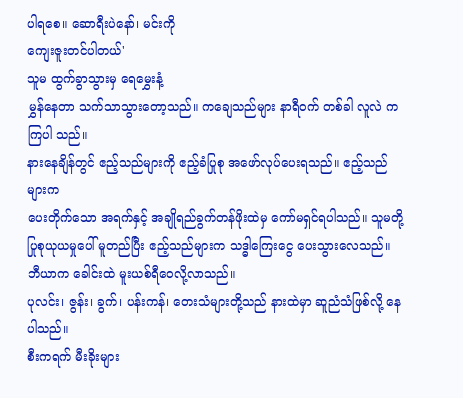ပါရစေ။ ဆောရီးပဲနော်၊ မင်းကို
ကျေးဇူးတင်ပါတယ်'
သူမ ထွက်ခွာသွားမှ ရေမွှေးနံ့
မွှန်နေတာ သက်သာသွားတော့သည်။ ကချေသည်များ နာရီဝက် တစ်ခါ လူလဲ ကကြပါ သည်။
နားနေချိန်တွင် ဧည့်သည်များကို ဧည့်ခံပြုစု အဖော်လုပ်ပေးရသည်။ ဧည့်သည်များက
ပေးတိုက်သော အရက်နှင့် အချိုရည်ခွက်တန်ဖိုးထဲမှ ကော်မရှင်ရပါသည်။ သူမတို့
ပြုစုယုယမှုပေါ် မူတည်ပြီး ဧည့်သည်များက သဒ္ဓါကြေးငွေ ပေးသွားလေသည်။
ဘီယာက ခေါင်းထဲ မူးယစ်ရီဝေလို့လာသည်။
ပုလင်း၊ ဇွန်း၊ ခွက်၊ ပန်းကန်၊ တေးသံများတို့သည် နားထဲမှာ ဆူညံသံဖြစ်လို့ နေပါသည်။
စီးကရက် မီးခိုးများ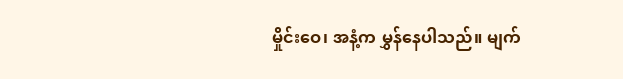မှိုင်းဝေ၊ အနံ့က မွှန်နေပါသည်။ မျက်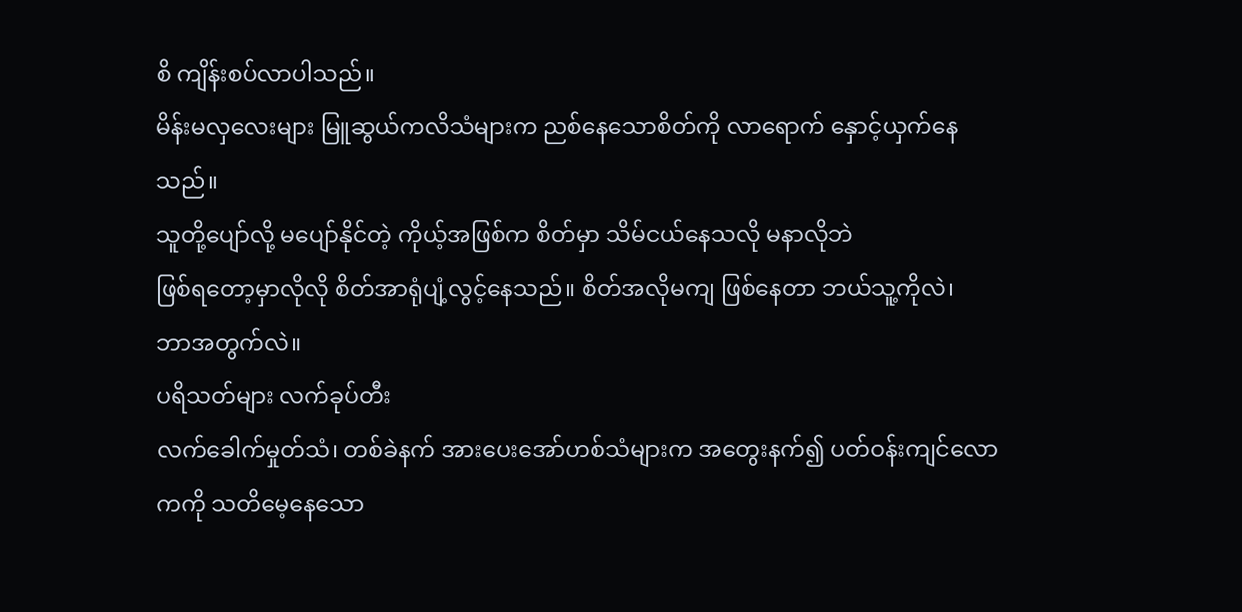စိ ကျိန်းစပ်လာပါသည်။
မိန်းမလှလေးများ မြူဆွယ်ကလိသံများက ညစ်နေသောစိတ်ကို လာရောက် နှောင့်ယှက်နေသည်။
သူတို့ပျော်လို့ မပျော်နိုင်တဲ့ ကိုယ့်အဖြစ်က စိတ်မှာ သိမ်ငယ်နေသလို မနာလိုဘဲ
ဖြစ်ရတော့မှာလိုလို စိတ်အာရုံပျံ့လွင့်နေသည်။ စိတ်အလိုမကျ ဖြစ်နေတာ ဘယ်သူ့ကိုလဲ၊
ဘာအတွက်လဲ။
ပရိသတ်များ လက်ခုပ်တီး
လက်ခေါက်မှုတ်သံ၊ တစ်ခဲနက် အားပေးအော်ဟစ်သံများက အတွေးနက်၍ ပတ်ဝန်းကျင်လောကကို သတိမေ့နေသော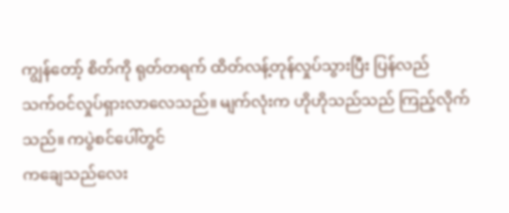ကျွန်တော့် စိတ်ကို ရုတ်တရက် ထိတ်လန့်တုန်လှုပ်သွားပြီး ပြန်လည်
သက်ဝင်လှုပ်ရှားလာလေသည်။ မျက်လုံးက ဟိုဟိုသည်သည် ကြည့်လိုက်သည်။ ကပွဲစင်ပေါ်တွင်
ကချေသည်လေး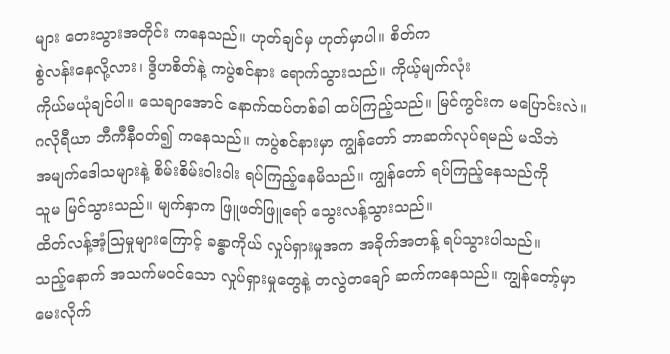များ တေးသွားအတိုင်း ကနေသည်။ ဟုတ်ချင်မှ ဟုတ်မှာပါ။ စိတ်က
စွဲလန်းနေလို့လား၊ ဒွိဟစိတ်နဲ့ ကပွဲစင်နား ရောက်သွားသည်။ ကိုယ့်မျက်လုံး
ကိုယ်မယုံချင်ပါ။ သေချာအောင် နောက်ထပ်တစ်ခါ ထပ်ကြည့်သည်။ မြင်ကွင်းက မပြောင်းလဲ။
ဂလိုရီယာ ဘီကီနီဝတ်၍ ကနေသည်။ ကပွဲစင်နားမှာ ကျွန်တော် ဘာဆက်လုပ်ရမည် မသိဘဲ
အမျက်ဒေါသများနဲ့ စိမ်းစိမ်းဝါးဝါး ရပ်ကြည့်နေမိသည်။ ကျွန်တော် ရပ်ကြည့်နေသည်ကို
သူမ မြင်သွားသည်။ မျက်နှာက ဖြူဖတ်ဖြူရော် သွေးလန့်သွားသည်။
ထိတ်လန့်အံ့သြမှုများကြောင့် ခန္ဓာကိုယ် လှုပ်ရှားမှုအက အခိုက်အတန့် ရပ်သွားပါသည်။
သည့်နောက် အသက်မဝင်သော လှုပ်ရှားမှုတွေနဲ့ တလွဲတချော် ဆက်ကနေသည်။ ကျွန်တော့်မှာ
မေးလိုက်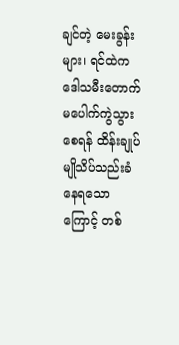ချင်တဲ့ မေးခွန်းများ၊ ရင်ထဲက ဒေါသမီးတောက် မပေါက်ကွဲသွားစေရန် ထိန်းချုပ်
မျိုသိပ်သည်းခံနေရသောကြောင့် တစ်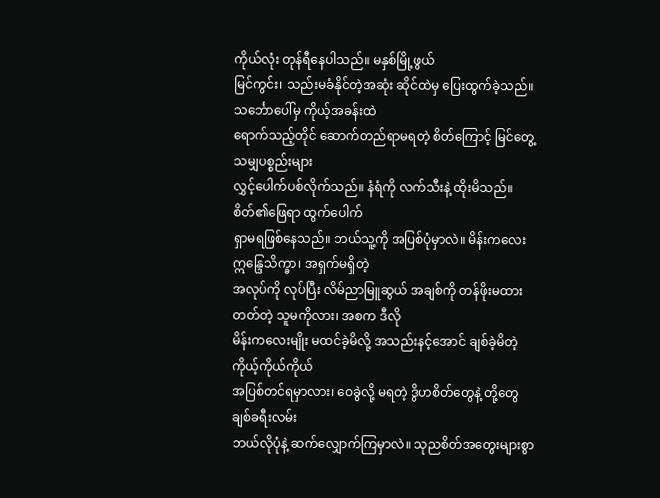ကိုယ်လုံး တုန်ရီနေပါသည်။ မနှစ်မြို့ဖွယ်
မြင်ကွင်း၊ သည်းမခံနိုင်တဲ့အဆုံး ဆိုင်ထဲမှ ပြေးထွက်ခဲ့သည်။
သင်္ဘောပေါ်မှ ကိုယ့်အခန်းထဲ
ရောက်သည့်တိုင် ဆောက်တည်ရာမရတဲ့ စိတ်ကြောင့် မြင်တွေ့သမျှပစ္စည်းများ
လွှင့်ပေါက်ပစ်လိုက်သည်။ နံရံကို လက်သီးနဲ့ ထိုးမိသည်။ စိတ်၏ဖြေရာ ထွက်ပေါက်
ရှာမရဖြစ်နေသည်။ ဘယ်သူ့ကို အပြစ်ပုံမှာလဲ။ မိန်းကလေး ဣန္ဒြေသိက္ခာ၊ အရှက်မရှိတဲ့
အလုပ်ကို လုပ်ပြီး လိမ်ညာမြူဆွယ် အချစ်ကို တန်ဖိုးမထားတတ်တဲ့ သူမကိုလား၊ အစက ဒီလို
မိန်းကလေးမျိုး မထင်ခဲ့မိလို့ အသည်းနင့်အောင် ချစ်ခဲ့မိတဲ့ ကိုယ့်ကိုယ်ကိုယ်
အပြစ်တင်ရမှာလား၊ ဝေခွဲလို့ မရတဲ့ ဒွိဟစိတ်တွေနဲ့ တို့တွေ ချစ်ခရီးလမ်း
ဘယ်လိုပုံနဲ့ ဆက်လျှောက်ကြမှာလဲ။ သုညစိတ်အတွေးများစွာ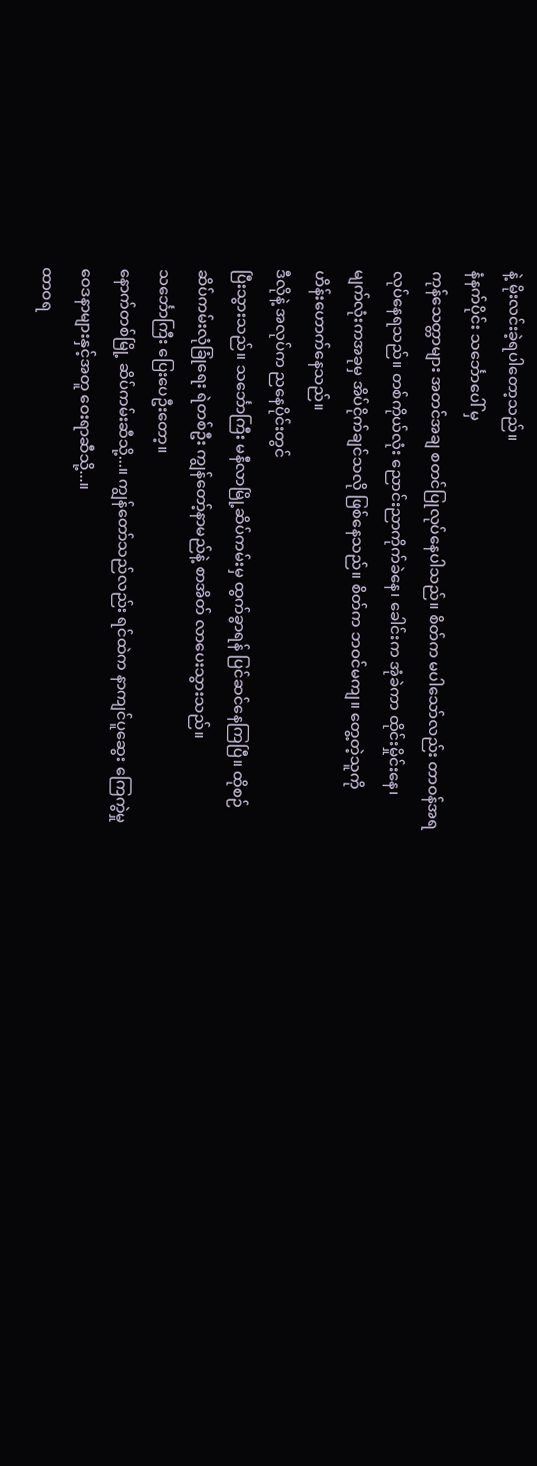နဲ့ မိုးလင်းခဲ့ရပါတော့သည်။
နံနက်ပိုင်း သင်္ဘောပေါ် မှ
ကုန်သေတ္တာများ အတင်အချ စတင်ပြုလုပ်နေပါသည်။ စိတ်က မပါသော်လည်း တာဝန်အရ
လုပ်နေရသည်။ တစ်ကိုယ်လုံး ညောင်းညာကိုက်ခဲနေ၊ ခေါင်းက အုံခဲကာ ထိုင်းမှိုင်းနေ၊
မျက်လုံးကအခုမှ အိပ်ငိုက်ချင်သလို ဖြစ်နေသည်။ စိတ်က ဘဝင်မကျ။ တွေ့တဲ့သူကို
ဟိန်းဟောက်နေသည်။
ဒီလိုနဲ့ အလုပ်က ညနေပိုင်းတွင်
ပြီးသွားသည်။ သင်္ဘောကြီး မနီလာမြို့ဆိပ်ကမ်းမှ ထွက်ခွာရန် ပြင်ဆင်နေကြပြီ။ ထိုစဉ်
ဆိပ်ကမ်းလုံခြုံရေး ရဲတစ်ဦး ကျွန်တော့်နာမည်နဲ့ စာအိတ် လာပေးသွားသည်။
သင်္ဘောကြီး ပြေးပေဦးတော့။
နောက်တစ်မြို့ ဆိပ်ကမ်းဆီသို့...။ ကျွန်တော်သည်လည်း ရင်ထဲက နာကျင်ပူဆွေး ကြေကွဲမှု
ဝေဒနာများနှင့်အတူ ဝေးရာဆီသို့...။
ထာဝရ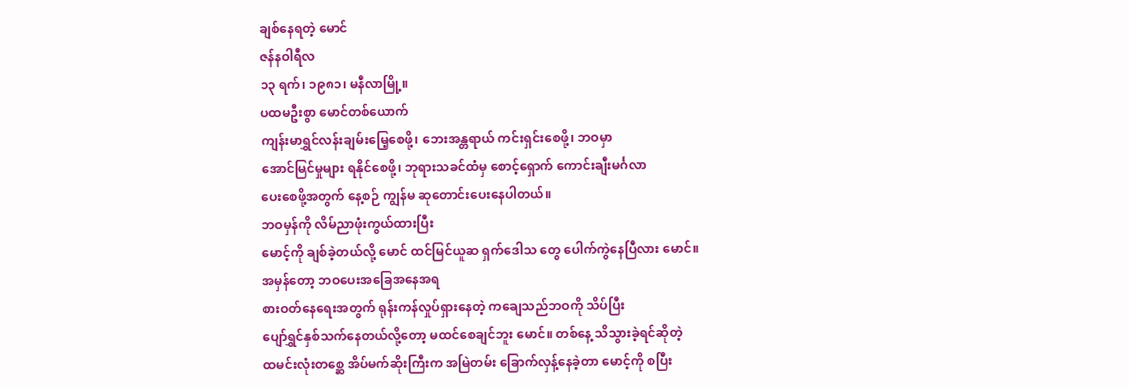ချစ်နေရတဲ့ မောင်
ဇန်နဝါရီလ
၁၃ ရက်၊ ၁၉၈၁၊ မနီလာမြို့။
ပထမဦးစွာ မောင်တစ်ယောက်
ကျန်းမာရွှင်လန်းချမ်းမြေ့စေဖို့၊ ဘေးအန္တရာယ် ကင်းရှင်းစေဖို့၊ ဘဝမှာ
အောင်မြင်မှုများ ရနိုင်စေဖို့၊ ဘုရားသခင်ထံမှ စောင့်ရှောက် ကောင်းချီးမင်္ဂလာ
ပေးစေဖို့အတွက် နေ့စဉ် ကျွန်မ ဆုတောင်းပေးနေပါတယ်။
ဘဝမှန်ကို လိမ်ညာဖုံးကွယ်ထားပြီး
မောင့်ကို ချစ်ခဲ့တယ်လို့ မောင် ထင်မြင်ယူဆ ရှက်ဒေါသ တွေ ပေါက်ကွဲနေပြီလား မောင်။
အမှန်တော့ ဘဝပေးအခြေအနေအရ
စားဝတ်နေရေးအတွက် ရုန်းကန်လှုပ်ရှားနေတဲ့ ကချေသည်ဘဝကို သိပ်ပြီး
ပျော်ရွှင်နှစ်သက်နေတယ်လို့တော့ မထင်စေချင်ဘူး မောင်။ တစ်နေ့ သိသွားခဲ့ရင်ဆိုတဲ့
ထမင်းလုံးတစ္ဆေ အိပ်မက်ဆိုးကြီးက အမြဲတမ်း ခြောက်လှန့်နေခဲ့တာ မောင့်ကို စပြီး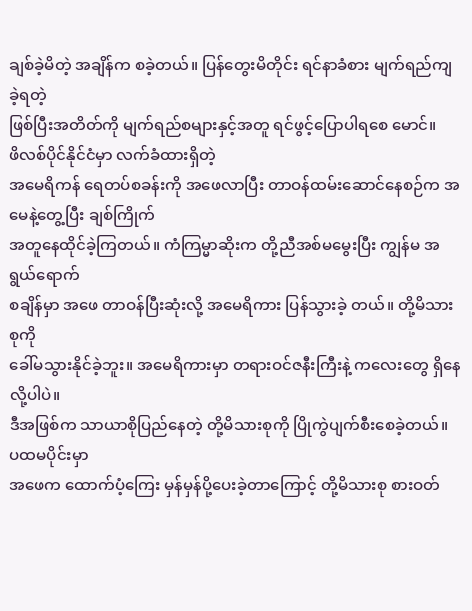ချစ်ခဲ့မိတဲ့ အချိန်က စခဲ့တယ်။ ပြန်တွေးမိတိုင်း ရင်နာခံစား မျက်ရည်ကျခဲ့ရတဲ့
ဖြစ်ပြီးအတိတ်ကို မျက်ရည်စများနှင့်အတူ ရင်ဖွင့်ပြောပါရစေ မောင်။
ဖိလစ်ပိုင်နိုင်ငံမှာ လက်ခံထားရှိတဲ့
အမေရိကန် ရေတပ်စခန်းကို အဖေလာပြီး တာဝန်ထမ်းဆောင်နေစဉ်က အမေနဲ့တွေ့ပြီး ချစ်ကြိုက်
အတူနေထိုင်ခဲ့ကြတယ်။ ကံကြမ္မာဆိုးက တို့ညီအစ်မမွေးပြီး ကျွန်မ အရွယ်ရောက်
စချိန်မှာ အဖေ တာဝန်ပြီးဆုံးလို့ အမေရိကား ပြန်သွားခဲ့ တယ်။ တို့မိသားစုကို
ခေါ်မသွားနိုင်ခဲ့ဘူး။ အမေရိကားမှာ တရားဝင်ဇနီးကြီးနဲ့ ကလေးတွေ ရှိနေလို့ပါပဲ။
ဒီအဖြစ်က သာယာစိုပြည်နေတဲ့ တို့မိသားစုကို ပြိုကွဲပျက်စီးစေခဲ့တယ်။ ပထမပိုင်းမှာ
အဖေက ထောက်ပံ့ကြေး မှန်မှန်ပို့ပေးခဲ့တာကြောင့် တို့မိသားစု စားဝတ်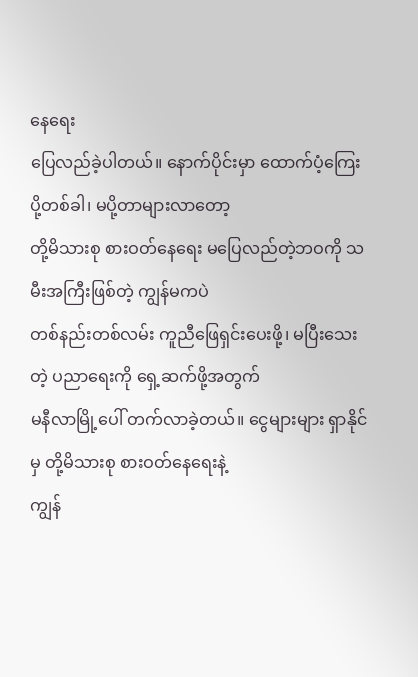နေရေး
ပြေလည်ခဲ့ပါတယ်။ နောက်ပိုင်းမှာ ထောက်ပံ့ကြေး ပို့တစ်ခါ၊ မပို့တာများလာတော့
တို့မိသားစု စားဝတ်နေရေး မပြေလည်တဲ့ဘဝကို သမီးအကြီးဖြစ်တဲ့ ကျွန်မကပဲ
တစ်နည်းတစ်လမ်း ကူညီဖြေရှင်းပေးဖို့၊ မပြီးသေးတဲ့ ပညာရေးကို ရှေ့ဆက်ဖို့အတွက်
မနီလာမြို့ပေါ် တက်လာခဲ့တယ်။ ငွေများများ ရှာနိုင်မှ တို့မိသားစု စားဝတ်နေရေးနဲ့
ကျွန်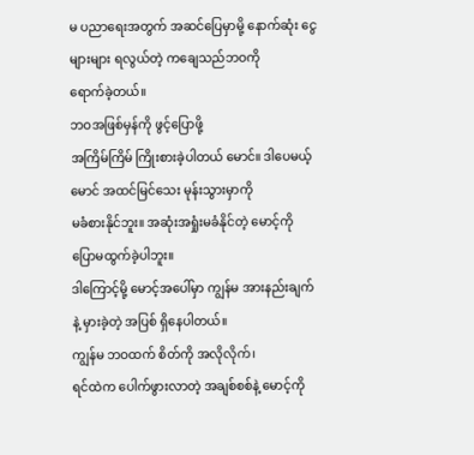မ ပညာရေးအတွက် အဆင်ပြေမှာမို့ နောက်ဆုံး ငွေများများ ရလွယ်တဲ့ ကချေသည်ဘဝကို
ရောက်ခဲ့တယ်။
ဘဝအဖြစ်မှန်ကို ဖွင့်ပြောဖို့
အကြိမ်ကြိမ် ကြိုးစားခဲ့ပါတယ် မောင်။ ဒါပေမယ့် မောင် အထင်မြင်သေး မုန်းသွားမှာကို
မခံစားနိုင်ဘူး။ အဆုံးအရှုံးမခံနိုင်တဲ့ မောင့်ကို ပြောမထွက်ခဲ့ပါဘူး။
ဒါကြောင့်မို့ မောင့်အပေါ်မှာ ကျွန်မ အားနည်းချက်နဲ့ မှားခဲ့တဲ့ အပြစ် ရှိနေပါတယ်။
ကျွန်မ ဘဝထက် စိတ်ကို အလိုလိုက်၊
ရင်ထဲက ပေါက်ဖွားလာတဲ့ အချစ်စစ်နဲ့ မောင့်ကို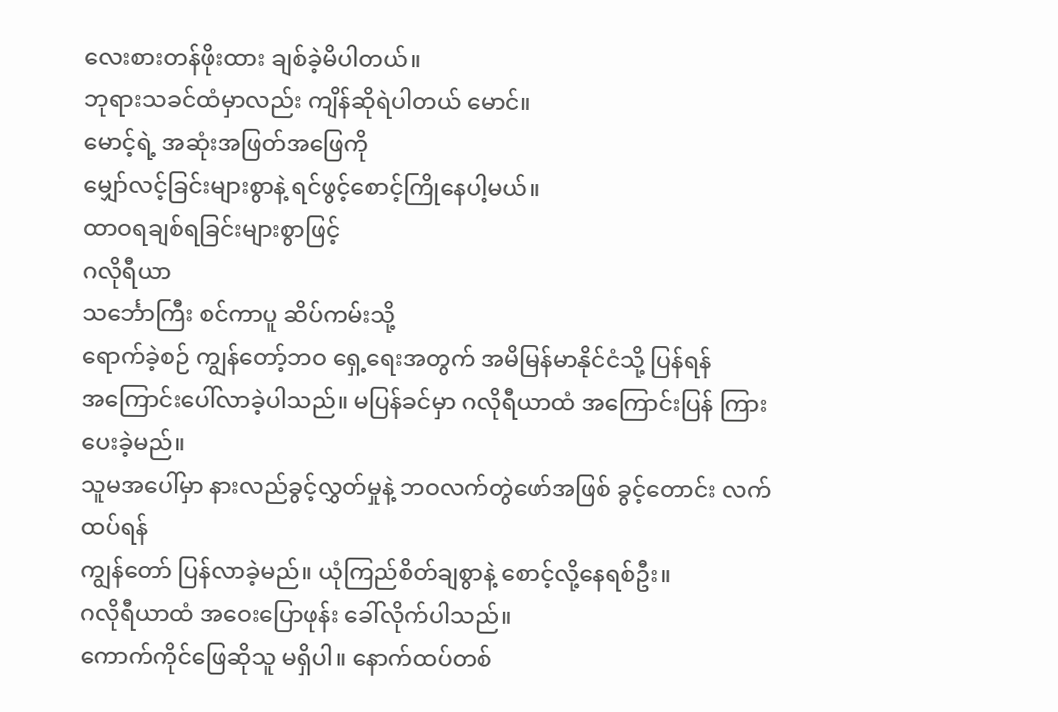လေးစားတန်ဖိုးထား ချစ်ခဲ့မိပါတယ်။
ဘုရားသခင်ထံမှာလည်း ကျိန်ဆိုရဲပါတယ် မောင်။
မောင့်ရဲ့ အဆုံးအဖြတ်အဖြေကို
မျှော်လင့်ခြင်းများစွာနဲ့ ရင်ဖွင့်စောင့်ကြိုနေပါ့မယ်။
ထာဝရချစ်ရခြင်းများစွာဖြင့်
ဂလိုရီယာ
သင်္ဘောကြီး စင်ကာပူ ဆိပ်ကမ်းသို့
ရောက်ခဲ့စဉ် ကျွန်တော့်ဘဝ ရှေ့ရေးအတွက် အမိမြန်မာနိုင်ငံသို့ ပြန်ရန်
အကြောင်းပေါ်လာခဲ့ပါသည်။ မပြန်ခင်မှာ ဂလိုရီယာထံ အကြောင်းပြန် ကြားပေးခဲ့မည်။
သူမအပေါ်မှာ နားလည်ခွင့်လွှတ်မှုနဲ့ ဘဝလက်တွဲဖော်အဖြစ် ခွင့်တောင်း လက်ထပ်ရန်
ကျွန်တော် ပြန်လာခဲ့မည်။ ယုံကြည်စိတ်ချစွာနဲ့ စောင့်လို့နေရစ်ဦး။
ဂလိုရီယာထံ အဝေးပြောဖုန်း ခေါ်လိုက်ပါသည်။
ကောက်ကိုင်ဖြေဆိုသူ မရှိပါ။ နောက်ထပ်တစ်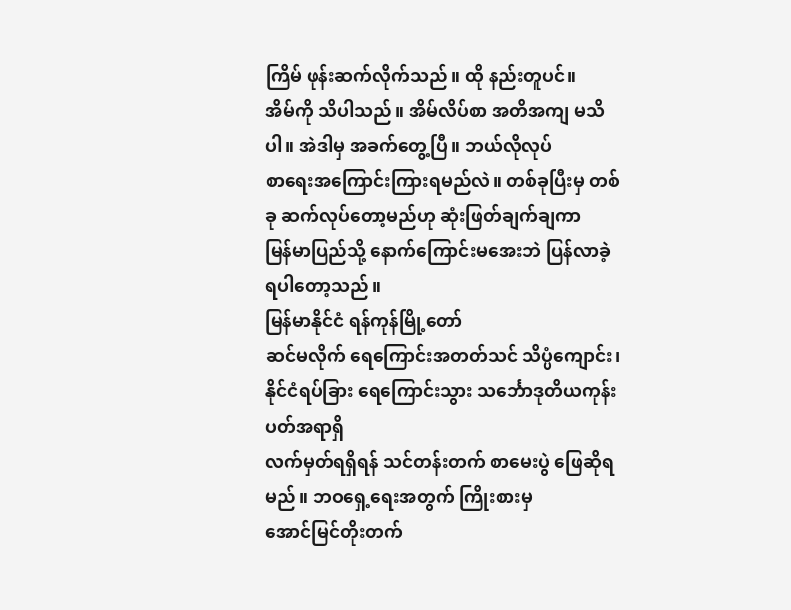ကြိမ် ဖုန်းဆက်လိုက်သည်။ ထို နည်းတူပင်။
အိမ်ကို သိပါသည်။ အိမ်လိပ်စာ အတိအကျ မသိပါ။ အဲဒါမှ အခက်တွေ့ပြီ။ ဘယ်လိုလုပ်
စာရေးအကြောင်းကြားရမည်လဲ။ တစ်ခုပြီးမှ တစ်ခု ဆက်လုပ်တော့မည်ဟု ဆုံးဖြတ်ချက်ချကာ
မြန်မာပြည်သို့ နောက်ကြောင်းမအေးဘဲ ပြန်လာခဲ့ရပါတော့သည်။
မြန်မာနိုင်ငံ ရန်ကုန်မြို့တော်
ဆင်မလိုက် ရေကြောင်းအတတ်သင် သိပ္ပံကျောင်း၊ နိုင်ငံရပ်ခြား ရေကြောင်းသွား သင်္ဘောဒုတိယကုန်းပတ်အရာရှိ
လက်မှတ်ရရှိရန် သင်တန်းတက် စာမေးပွဲ ဖြေဆိုရ မည်။ ဘဝရှေ့ရေးအတွက် ကြိုးစားမှ
အောင်မြင်တိုးတက်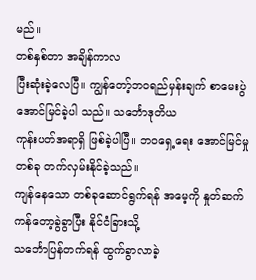မည်။
တစ်နှစ်တာ အချိန်ကာလ
ပြီးဆုံးခဲ့လေပြီ။ ကျွန်တော့်ဘဝရည်မှန်းချက် စာမေးပွဲ အောင်မြင်ခဲ့ပါ သည်။ သင်္ဘောဒုတိယ
ကုန်းပတ်အရာရှိ ဖြစ်ခဲ့ပါပြီ။ ဘဝရှေ့ရေး အောင်မြင်မှု တစ်ခု တက်လှမ်းနိုင်ခဲ့သည်။
ကျန်နေသော တစ်ခုဆောင်ရွက်ရန် အမေ့ကို နှုတ်ဆက် ကန်တော့ခွဲခွာပြီး နိုင်ငံခြားသို့
သင်္ဘောပြန်တက်ရန် ထွက်ခွာလာခဲ့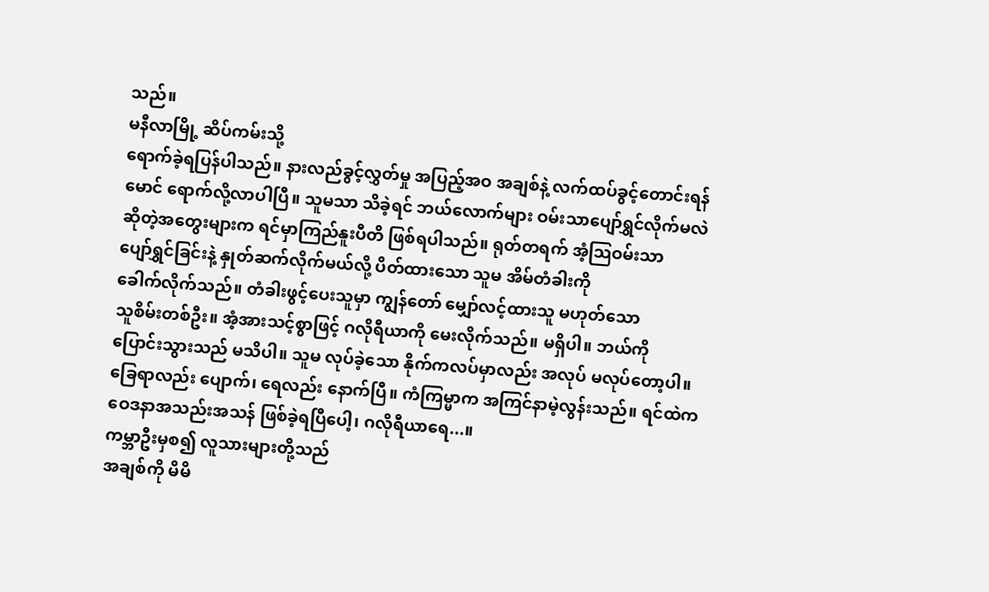သည်။
မနီလာမြို့ ဆိပ်ကမ်းသို့
ရောက်ခဲ့ရပြန်ပါသည်။ နားလည်ခွင့်လွှတ်မှု အပြည့်အဝ အချစ်နဲ့ လက်ထပ်ခွင့်တောင်းရန်
မောင် ရောက်လို့လာပါပြီ။ သူမသာ သိခဲ့ရင် ဘယ်လောက်များ ဝမ်းသာပျော်ရွှင်လိုက်မလဲ
ဆိုတဲ့အတွေးများက ရင်မှာကြည်နူးပီတိ ဖြစ်ရပါသည်။ ရုတ်တရက် အံ့သြဝမ်းသာ
ပျော်ရွှင်ခြင်းနဲ့ နှုတ်ဆက်လိုက်မယ်လို့ ပိတ်ထားသော သူမ အိမ်တံခါးကို
ခေါက်လိုက်သည်။ တံခါးဖွင့်ပေးသူမှာ ကျွန်တော် မျှော်လင့်ထားသူ မဟုတ်သော
သူစိမ်းတစ်ဦး။ အံ့အားသင့်စွာဖြင့် ဂလိုရီယာကို မေးလိုက်သည်။ မရှိပါ။ ဘယ်ကို
ပြောင်းသွားသည် မသိပါ။ သူမ လုပ်ခဲ့သော နိုက်ကလပ်မှာလည်း အလုပ် မလုပ်တော့ပါ။
ခြေရာလည်း ပျောက်၊ ရေလည်း နောက်ပြီ။ ကံကြမ္မာက အကြင်နာမဲ့လွန်းသည်။ ရင်ထဲက
ဝေဒနာအသည်းအသန် ဖြစ်ခဲ့ရပြီပေါ့၊ ဂလိုရီယာရေ...။
ကမ္ဘာဦးမှစ၍ လူသားများတို့သည်
အချစ်ကို မိမိ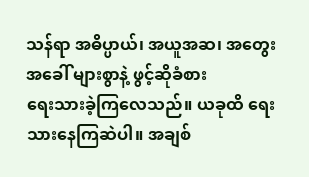သန်ရာ အဓိပ္ပာယ်၊ အယူအဆ၊ အတွေးအခေါ် များစွာနဲ့ ဖွင့်ဆိုခံစား
ရေးသားခဲ့ကြလေသည်။ ယခုထိ ရေးသားနေကြဆဲပါ။ အချစ်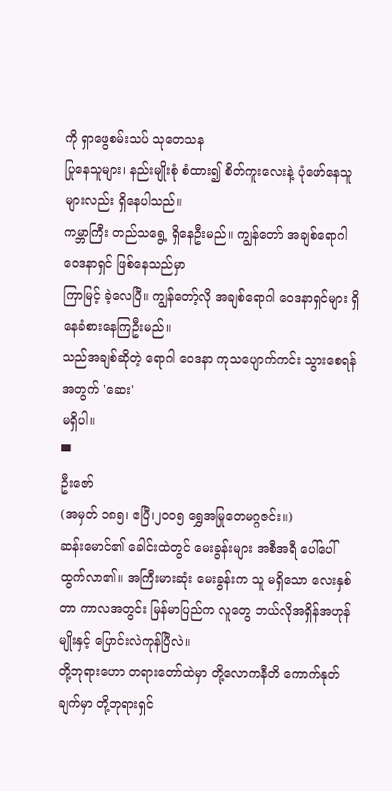ကို ရှာဖွေစမ်းသပ် သုတေသန
ပြုနေသူများ၊ နည်းမျိုးစုံ စံထား၍ စိတ်ကူးလေးနဲ့ ပုံဖော်နေသူများလည်း ရှိနေပါသည်။
ကမ္ဘာကြီး တည်သရွေ့ ရှိနေဦးမည်။ ကျွန်တော် အချစ်ရောဂါဝေဒနာရှင် ဖြစ်နေသည်မှာ
ကြာမြင့် ခဲ့လေပြီ။ ကျွန်တော့်လို အချစ်ရောဂါ ဝေဒနာရှင်များ ရှိနေခံစားနေကြဦးမည်။
သည်အချစ်ဆိုတဲ့ ရောဂါ ဝေဒနာ ကုသပျောက်ကင်း သွားစေရန်အတွက် 'ဆေး'
မရှိပါ။
▀
ဦးဇော်
(အမှတ် ၁၈၅၊ ဧပြီ၊၂၀၀၅ ရွှေအမြုတေမဂ္ဂဇင်း။)
ဆန်းမောင်၏ ခေါင်းထဲတွင် မေးခွန်းများ အစီအရီ ပေါ်ပေါ်ထွက်လာ၏။ အကြီးမားဆုံး မေးခွန်းက သူ မရှိသော လေးနှစ်တာ ကာလအတွင်း မြန်မာပြည်က လူတွေ ဘယ်လိုအရှိန်အဟုန်မျိုးနှင့် ပြောင်းလဲကုန်ပြီလဲ။
တို့ဘုရားဟော တရားတော်ထဲမှာ တို့လောကနီတိ ကောက်နုတ်ချက်မှာ တို့ဘုရားရှင်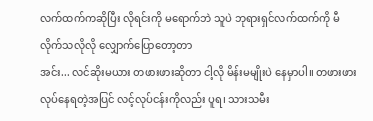လက်ထက်ကဆိုပြီး လိုရင်းကို မရောက်ဘဲ သူပဲ ဘုရားရှင်လက်ထက်ကို မီလိုက်သလိုလို လျှောက်ပြောတော့တာ
အင်း... လင်ဆိုးမယား တဖားဖားဆိုတာ ငါ့လို မိန်းမမျိုးပဲ နေမှာပါ။ တဖားဖား လုပ်နေရတဲ့အပြင် လင့်လုပ်ငန်းကိုလည်း ပူရ၊ သားသမီး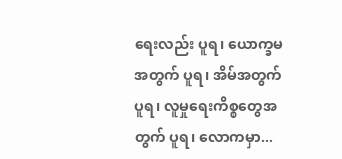ရေးလည်း ပူရ၊ ယောက္ခမအတွက် ပူရ၊ အိမ်အတွက် ပူရ၊ လူမှုရေးကိစ္စတွေအတွက် ပူရ၊ လောကမှာ...